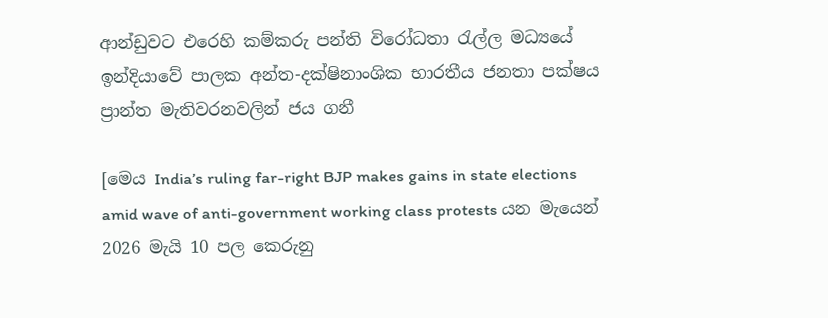ආන්ඩුවට එරෙහි කම්කරු පන්ති විරෝධතා රැල්ල මධ්‍යයේ ඉන්දියාවේ පාලක අන්ත-දක්ෂිනාංශික භාරතීය ජනතා පක්ෂය ප්‍රාන්ත මැතිවරනවලින් ජය ගනී

[මෙය India’s ruling far-right BJP makes gains in state elections amid wave of anti-government working class protests යන මැයෙන් 2026 මැයි 10 පල කෙරුනු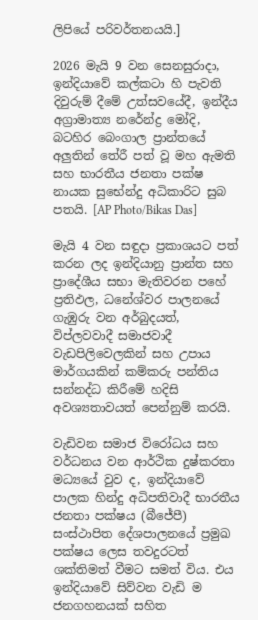ලිපියේ පරිවර්තනයයි.]

2026 මැයි 9 වන සෙනසුරාදා, ඉන්දියාවේ කල්කටා හි පැවති දිවුරුම් දීමේ උත්සවයේදී, ඉන්දීය අග්‍රාමාත්‍ය නරේන්ද්‍ර මෝදි, බටහිර බෙංගාල ප්‍රාන්තයේ අලුතින් තේරී පත් වූ මහ ඇමති සහ භාරතීය ජනතා පක්ෂ නායක සුභේන්දු අධිකාරිට සුබ පතයි. [AP Photo/Bikas Das]

මැයි 4 වන සඳුදා ප්‍රකාශයට පත් කරන ලද ඉන්දියානු ප්‍රාන්ත සහ ප්‍රාදේශීය සභා මැතිවරන පහේ ප්‍රතිඵල, ධනේශ්වර පාලනයේ ගැඹුරු වන අර්බුදයත්, විප්ලවවාදී සමාජවාදී වැඩපිලිවෙලකින් සහ උපාය මාර්ගයකින් කම්කරු පන්තිය සන්නද්ධ කිරීමේ හදිසි අවශ්‍යතාවයත් පෙන්නුම් කරයි.

වැඩිවන සමාජ විරෝධය සහ වර්ධනය වන ආර්ථික දුෂ්කරතා මධ්‍යයේ වුව ද, ඉන්දියාවේ පාලක හින්දු අධිපතිවාදී භාරතීය ජනතා පක්ෂය (බීජේපී) සංස්ථාපිත දේශපාලනයේ ප්‍රමුඛ පක්ෂය ලෙස තවදුරටත් ශක්තිමත් වීමට සමත් විය. එය ඉන්දියාවේ සිව්වන වැඩි ම ජනගහනයක් සහිත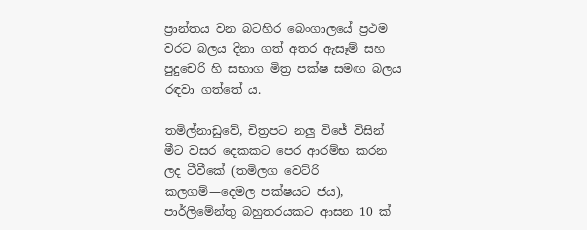ප්‍රාන්තය වන බටහිර බෙංගාලයේ ප්‍රථම වරට බලය දිනා ගත් අතර ඇසෑම් සහ පුදුචෙරි හි සභාග මිත්‍ර පක්ෂ සමඟ බලය රඳවා ගත්තේ ය.

තමිල්නාඩුවේ, චිත්‍රපට නලු විජේ විසින් මීට වසර දෙකකට පෙර ආරම්භ කරන ලද ටීවීකේ (තමිලග වෙට්රි කලගම්—දෙමල පක්ෂයට ජය), පාර්ලිමේන්තු බහුතරයකට ආසන 10 ක්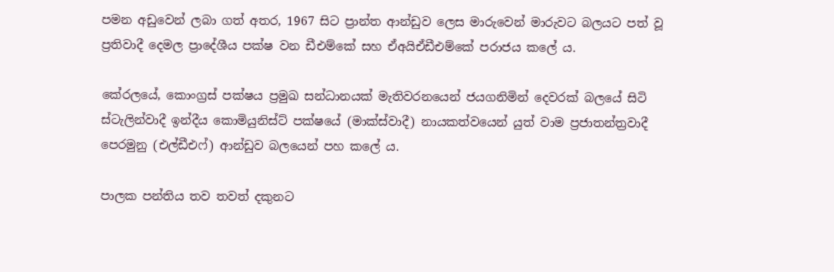පමන අඩුවෙන් ලබා ගත් අතර, 1967 සිට ප්‍රාන්ත ආන්ඩුව ලෙස මාරුවෙන් මාරුවට බලයට පත් වූ ප්‍රතිවාදී දෙමල ප්‍රාදේශීය පක්ෂ වන ඩීඑම්කේ සහ ඒඅයිඒඩීඑම්කේ පරාජය කලේ ය.

කේරලයේ, කොංග්‍රස් පක්ෂය ප්‍රමුඛ සන්ධානයක් මැතිවරනයෙන් ජයගනිමින් දෙවරක් බලයේ සිටි ස්ටැලින්වාදී ඉන්දීය කොමියුනිස්ට් පක්ෂයේ (මාක්ස්වාදී) නායකත්වයෙන් යුත් වාම ප්‍රජාතන්ත්‍රවාදී පෙරමුනු (එල්ඩීඑෆ්) ආන්ඩුව බලයෙන් පහ කලේ ය.

පාලක පන්තිය තව තවත් දකුනට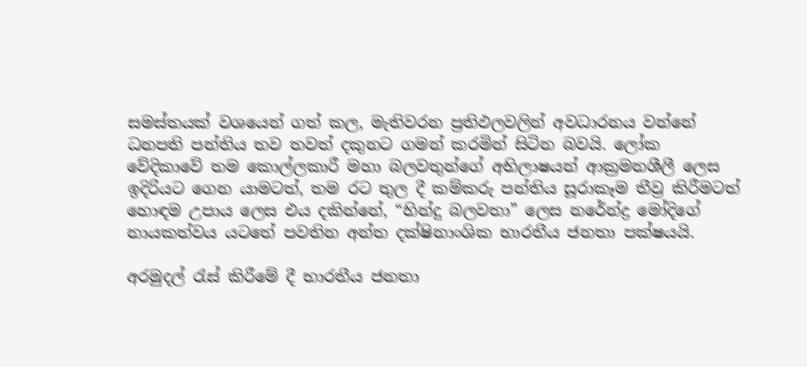සමස්තයක් වශයෙන් ගත් කල, මැතිවරන ප්‍රතිඵලවලින් අවධාරනය වන්නේ ධනපති පන්තිය තව තවත් දකුනට ගමන් කරමින් සිටින බවයි. ලෝක වේදිකාවේ තම කොල්ලකාරී මහා බලවතුන්ගේ අභිලාෂයන් ආක්‍රමනශීලී ලෙස ඉදිරියට ගෙන යාමටත්, තම රට තුල දී කම්කරු පන්තිය සූරාකෑම තීව්‍ර කිරීමටත් හොඳම උපාය ලෙස එය දකින්නේ, “හින්දු බලවතා” ලෙස නරේන්ද්‍ර මෝදිගේ නායකත්වය යටතේ පවතින අන්ත දක්ෂිනාංශික භාරතීය ජනතා පක්ෂයයි.

අරමුදල් රැස් කිරීමේ දී භාරතීය ජනතා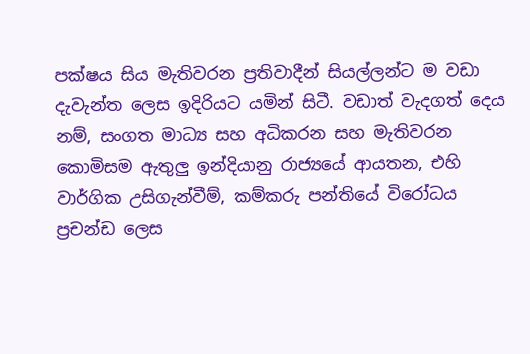පක්ෂය සිය මැතිවරන ප්‍රතිවාදීන් සියල්ලන්ට ම වඩා දැවැන්ත ලෙස ඉදිරියට යමින් සිටී. වඩාත් වැදගත් දෙය නම්, සංගත මාධ්‍ය සහ අධිකරන සහ මැතිවරන කොමිසම ඇතුලු ඉන්දියානු රාජ්‍යයේ ආයතන, එහි වාර්ගික උසිගැන්වීම්, කම්කරු පන්තියේ විරෝධය ප්‍රචන්ඩ ලෙස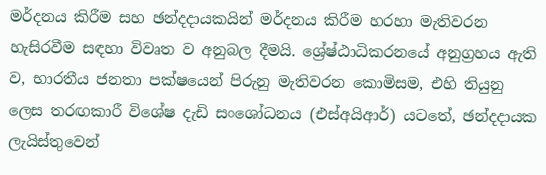මර්දනය කිරීම සහ ඡන්දදායකයින් මර්දනය කිරීම හරහා මැතිවරන හැසිරවීම සඳහා විවෘත ව අනුබල දීමයි. ශ්‍රේෂ්ඨාධිකරනයේ අනුග්‍රහය ඇති ව, භාරතීය ජනතා පක්ෂයෙන් පිරුනු මැතිවරන කොමිසම, එහි තියුනු ලෙස තරඟකාරී විශේෂ දැඩි සංශෝධනය (එස්අයිආර්) යටතේ, ඡන්දදායක ලැයිස්තුවෙන්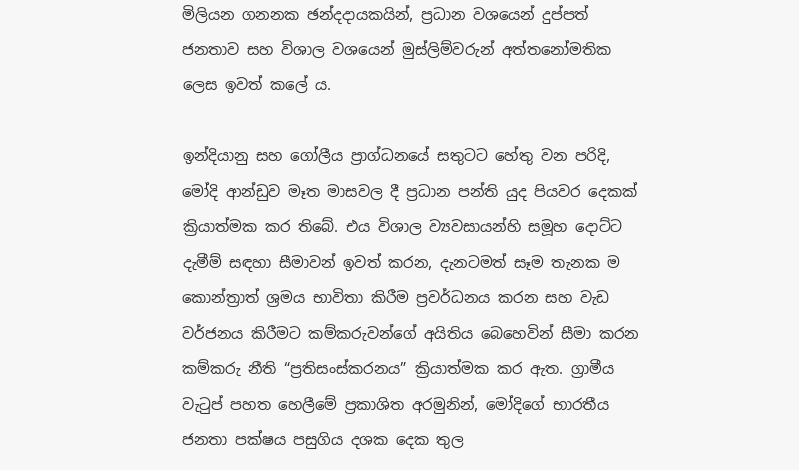මිලියන ගනනක ඡන්දදායකයින්, ප්‍රධාන වශයෙන් දුප්පත් ජනතාව සහ විශාල වශයෙන් මුස්ලිම්වරුන් අත්තනෝමතික ලෙස ඉවත් කලේ ය.

ඉන්දියානු සහ ගෝලීය ප්‍රාග්ධනයේ සතුටට හේතු වන පරිදි, මෝදි ආන්ඩුව මෑත මාසවල දී ප්‍රධාන පන්ති යුද පියවර දෙකක් ක්‍රියාත්මක කර තිබේ. එය විශාල ව්‍යවසායන්හි සමූහ දොට්ට දැමීම් සඳහා සීමාවන් ඉවත් කරන, දැනටමත් සෑම තැනක ම කොන්ත්‍රාත් ශ්‍රමය භාවිතා කිරීම ප්‍රවර්ධනය කරන සහ වැඩ වර්ජනය කිරීමට කම්කරුවන්ගේ අයිතිය බෙහෙවින් සීමා කරන කම්කරු නීති “ප්‍රතිසංස්කරනය” ක්‍රියාත්මක කර ඇත. ග්‍රාමීය වැටුප් පහත හෙලීමේ ප්‍රකාශිත අරමුනින්, මෝදිගේ භාරතීය ජනතා පක්ෂය පසුගිය දශක දෙක තුල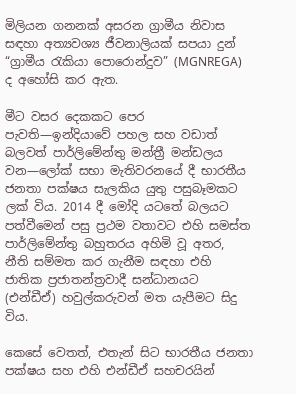මිලියන ගනනක් අසරන ග්‍රාමීය නිවාස සඳහා අත්‍යවශ්‍ය ජීවනාලියක් සපයා දුන් “ග්‍රාමීය රැකියා පොරොන්දුව” (MGNREGA) ද අහෝසි කර ඇත.

මීට වසර දෙකකට පෙර පැවති—ඉන්දියාවේ පහල සහ වඩාත් බලවත් පාර්ලිමේන්තු මන්ත්‍රී මන්ඩලය වන—ලෝක් සභා මැතිවරනයේ දී භාරතීය ජනතා පක්ෂය සැලකිය යුතු පසුබෑමකට ලක් විය. 2014 දී මෝදි යටතේ බලයට පත්වීමෙන් පසු ප්‍රථම වතාවට එහි සමස්ත පාර්ලිමේන්තු බහුතරය අහිමි වූ අතර, නීති සම්මත කර ගැනීම සඳහා එහි ජාතික ප්‍රජාතන්ත්‍රවාදී සන්ධානයට (එන්ඩීඒ) හවුල්කරුවන් මත යැපීමට සිදු විය.

කෙසේ වෙතත්, එතැන් සිට භාරතීය ජනතා පක්ෂය සහ එහි එන්ඩීඒ සහචරයින්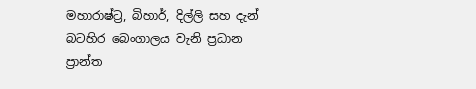මහාරාෂ්ට්‍ර, බිහාර්, දිල්ලි සහ දැන් බටහිර බෙංගාලය වැනි ප්‍රධාන ප්‍රාන්ත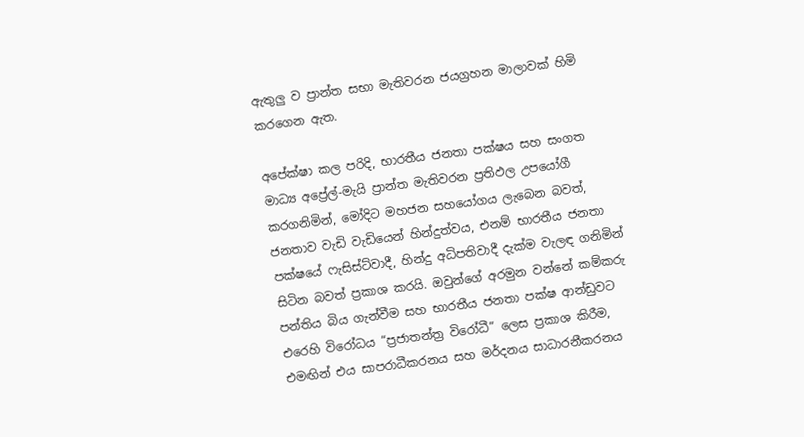ඇතුලු ව ප්‍රාන්ත සභා මැතිවරන ජයග්‍රහන මාලාවක් හිමි කරගෙන ඇත.

අපේක්ෂා කල පරිදි, භාරතීය ජනතා පක්ෂය සහ සංගත මාධ්‍ය අප්‍රේල්-මැයි ප්‍රාන්ත මැතිවරන ප්‍රතිඵල උපයෝගී කරගනිමින්, මෝදිට මහජන සහයෝගය ලැබෙන බවත්, ජනතාව වැඩි වැඩියෙන් හින්දුත්වය, එනම් භාරතීය ජනතා පක්ෂයේ ෆැසිස්ට්වාදී, හින්දු අධිපතිවාදී දැක්ම වැලඳ ගනිමින් සිටින බවත් ප්‍රකාශ කරයි. ඔවුන්ගේ අරමුන වන්නේ කම්කරු පන්තිය බිය ගැන්වීම සහ භාරතීය ජනතා පක්ෂ ආන්ඩුවට එරෙහි විරෝධය “ප්‍රජාතන්ත්‍ර විරෝධී” ලෙස ප්‍රකාශ කිරීම, එමඟින් එය සාපරාධීකරනය සහ මර්දනය සාධාරනීකරනය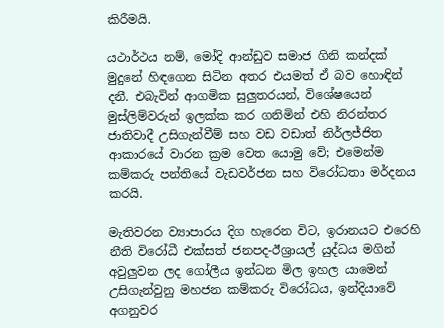කිරීමයි.

යථාර්ථය නම්, මෝදි ආන්ඩුව සමාජ ගිනි කන්දක් මුදුනේ හිඳගෙන සිටින අතර එයමත් ඒ බව හොඳින් දනී. එබැවින් ආගමික සුලුතරයන්, විශේෂයෙන් මුස්ලිම්වරුන් ඉලක්ක කර ගනිමින් එහි නිරන්තර ජාතිවාදී උසිගැන්වීම් සහ වඩ වඩාත් නිර්ලජ්ජිත ආකාරයේ වාරන ක්‍රම වෙත යොමු වේ; එමෙන්ම කම්කරු පන්තියේ වැඩවර්ජන සහ විරෝධතා මර්දනය කරයි.

මැතිවරන ව්‍යාපාරය දිග හැරෙන විට, ඉරානයට එරෙහි නීති විරෝධී එක්සත් ජනපද-ඊශ්‍රායල් යුද්ධය මගින් අවුලුවන ලද ගෝලීය ඉන්ධන මිල ඉහල යාමෙන් උසිගැන්වුනු මහජන කම්කරු විරෝධය, ඉන්දියාවේ අගනුවර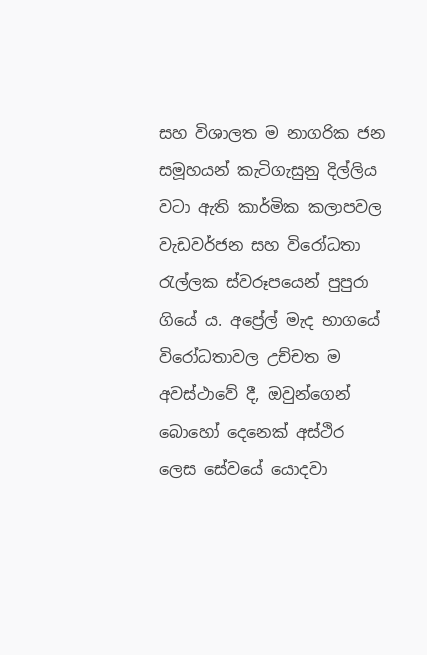සහ විශාලත ම නාගරික ජන සමූහයන් කැටිගැසුනු දිල්ලිය වටා ඇති කාර්මික කලාපවල වැඩවර්ජන සහ විරෝධතා රැල්ලක ස්වරූපයෙන් පුපුරා ගියේ ය. අප්‍රේල් මැද භාගයේ විරෝධතාවල උච්චත ම අවස්ථාවේ දී, ඔවුන්ගෙන් බොහෝ දෙනෙක් අස්ථිර ලෙස සේවයේ යොදවා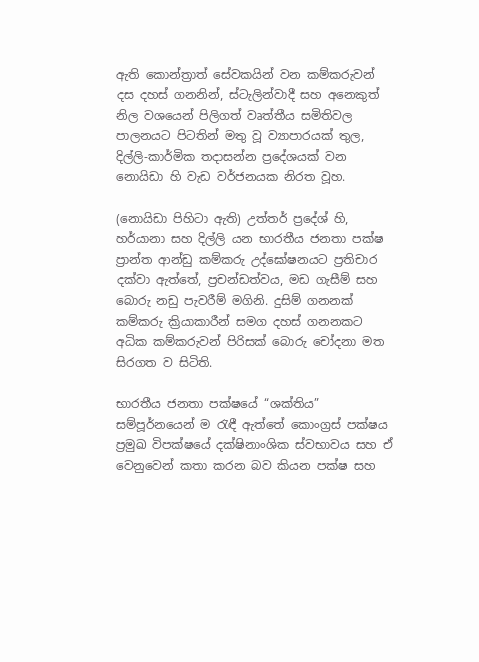ඇති කොන්ත්‍රාත් සේවකයින් වන කම්කරුවන් දස දහස් ගනනින්, ස්ටැලින්වාදී සහ අනෙකුත් නිල වශයෙන් පිලිගත් වෘත්තීය සමිතිවල පාලනයට පිටතින් මතු වූ ව්‍යාපාරයක් තුල, දිල්ලි-කාර්මික තදාසන්න ප්‍රදේශයක් වන නොයිඩා හි වැඩ වර්ජනයක නිරත වූහ.

(නොයිඩා පිහිටා ඇති) උත්තර් ප්‍රදේශ් හි, හර්යානා සහ දිල්ලි යන භාරතීය ජනතා පක්ෂ ප්‍රාන්ත ආන්ඩු කම්කරු උද්ඝෝෂනයට ප්‍රතිචාර දක්වා ඇත්තේ, ප්‍රචන්ඩත්වය, මඩ ගැසීම් සහ බොරු නඩු පැවරීම් මගිනි. දුසිම් ගනනක් කම්කරු ක්‍රියාකාරීන් සමග දහස් ගනනකට අධික කම්කරුවන් පිරිසක් බොරු චෝදනා මත සිරගත ව සිටිති.

භාරතීය ජනතා පක්ෂයේ “ශක්තිය” සම්පූර්නයෙන් ම රැඳී ඇත්තේ කොංග්‍රස් පක්ෂය ප්‍රමුඛ විපක්ෂයේ දක්ෂිනාංශික ස්වභාවය සහ ඒ වෙනුවෙන් කතා කරන බව කියන පක්ෂ සහ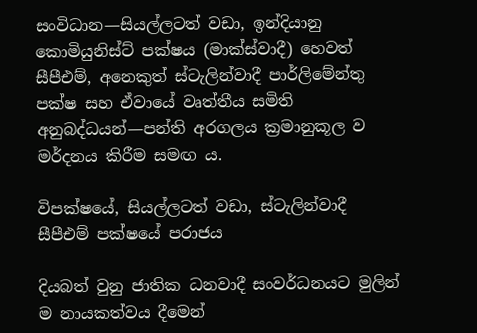සංවිධාන—සියල්ලටත් වඩා, ඉන්දියානු කොමියුනිස්ට් පක්ෂය (මාක්ස්වාදී) හෙවත් සීපීඑම්, අනෙකුත් ස්ටැලින්වාදී පාර්ලිමේන්තු පක්ෂ සහ ඒවායේ වෘත්තීය සමිති අනුබද්ධයන්—පන්ති අරගලය ක්‍රමානුකූල ව මර්දනය කිරීම සමඟ ය.

විපක්ෂයේ, සියල්ලටත් වඩා, ස්ටැලින්වාදී සීපීඑම් පක්ෂයේ පරාජය

දියබත් වුනු ජාතික ධනවාදී සංවර්ධනයට මුලින් ම නායකත්වය දීමෙන්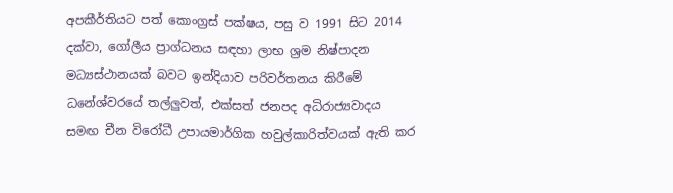අපකීර්තියට පත් කොංග්‍රස් පක්ෂය, පසු ව 1991 සිට 2014 දක්වා, ගෝලීය ප්‍රාග්ධනය සඳහා ලාභ ශ්‍රම නිෂ්පාදන මධ්‍යස්ථානයක් බවට ඉන්දියාව පරිවර්තනය කිරීමේ ධනේශ්වරයේ තල්ලුවත්, එක්සත් ජනපද අධිරාජ්‍යවාදය සමඟ චීන විරෝධී උපායමාර්ගික හවුල්කාරිත්වයක් ඇති කර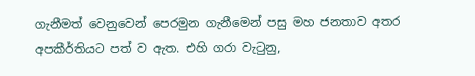ගැනීමත් වෙනුවෙන් පෙරමුන ගැනීමෙන් පසු මහ ජනතාව අතර අපකීර්තියට පත් ව ඇත. එහි ගරා වැටුනු,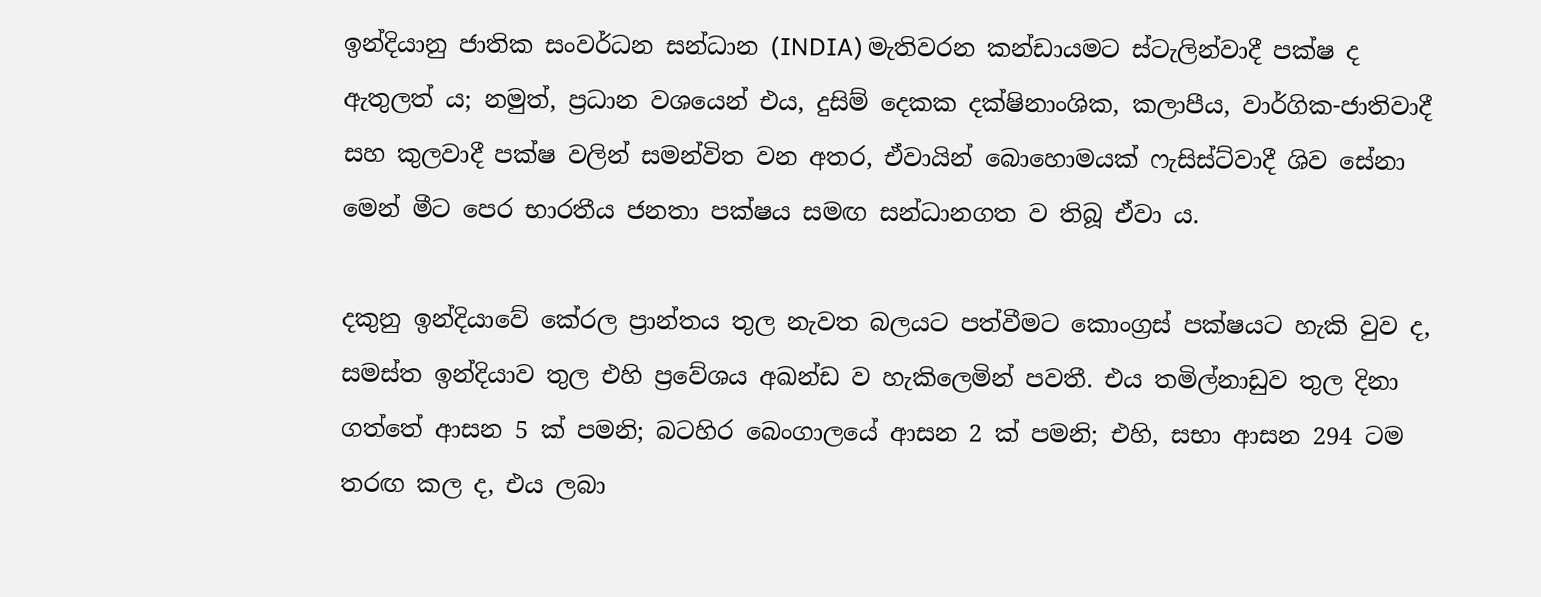ඉන්දියානු ජාතික සංවර්ධන සන්ධාන (INDIA) මැතිවරන කන්ඩායමට ස්ටැලින්වාදී පක්ෂ ද ඇතුලත් ය; නමුත්, ප්‍රධාන වශයෙන් එය, දුසිම් දෙකක දක්ෂිනාංශික, කලාපීය, වාර්ගික-ජාතිවාදී සහ කුලවාදී පක්ෂ වලින් සමන්විත වන අතර, ඒවායින් බොහොමයක් ෆැසිස්ට්වාදී ශිව සේනා මෙන් මීට පෙර භාරතීය ජනතා පක්ෂය සමඟ සන්ධානගත ව තිබූ ඒවා ය.

දකුනු ඉන්දියාවේ කේරල ප්‍රාන්තය තුල නැවත බලයට පත්වීමට කොංග්‍රස් පක්ෂයට හැකි වුව ද, සමස්ත ඉන්දියාව තුල එහි ප්‍රවේශය අඛන්ඩ ව හැකිලෙමින් පවතී. එය තමිල්නාඩුව තුල දිනා ගත්තේ ආසන 5 ක් පමනි; බටහිර බෙංගාලයේ ආසන 2 ක් පමනි; එහි, සභා ආසන 294 ටම තරඟ කල ද, එය ලබා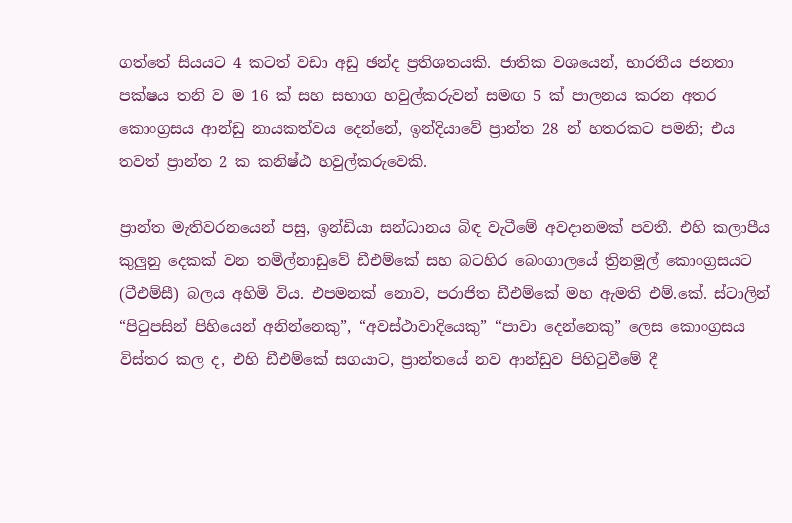ගත්තේ සියයට 4 කටත් වඩා අඩු ඡන්ද ප්‍රතිශතයකි. ජාතික වශයෙන්, භාරතීය ජනතා පක්ෂය තනි ව ම 16 ක් සහ සභාග හවුල්කරුවන් සමඟ 5 ක් පාලනය කරන අතර කොංග්‍රසය ආන්ඩු නායකත්වය දෙන්නේ, ඉන්දියාවේ ප්‍රාන්ත 28 න් හතරකට පමනි; එය තවත් ප්‍රාන්ත 2 ක කනිෂ්ඨ හවුල්කරුවෙකි.

ප්‍රාන්ත මැතිවරනයෙන් පසු, ඉන්ඩියා සන්ධානය බිඳ වැටීමේ අවදානමක් පවතී. එහි කලාපීය කුලුනු දෙකක් වන තමිල්නාඩුවේ ඩීඑම්කේ සහ බටහිර බෙංගාලයේ ත්‍රිනමූල් කොංග්‍රසයට (ටීඑම්සී) බලය අහිමි විය. එපමනක් නොව, පරාජිත ඩීඑම්කේ මහ ඇමති එම්.කේ. ස්ටාලින් “පිටුපසින් පිහියෙන් අනින්නෙකු”, “අවස්ථාවාදියෙකු” “පාවා දෙන්නෙකු” ලෙස කොංග්‍රසය විස්තර කල ද, එහි ඩීඑම්කේ සගයාට, ප්‍රාන්තයේ නව ආන්ඩුව පිහිටුවීමේ දී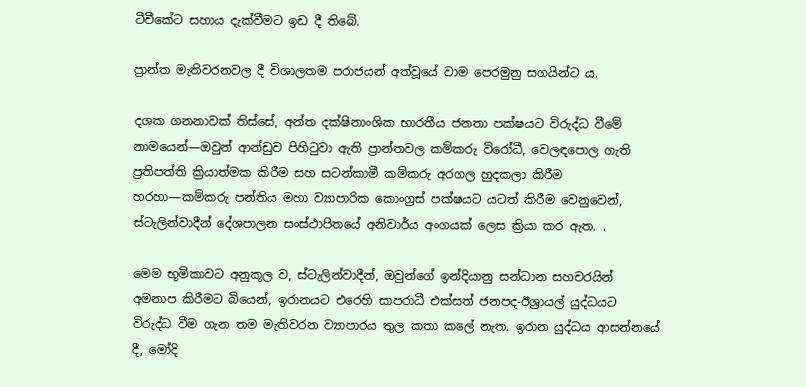ටීවීකේට සහාය දැක්වීමට ඉඩ දී තිබේ.

ප්‍රාන්ත මැතිවරනවල දී විශාලතම පරාජයන් අත්වූයේ වාම පෙරමුනු සගයින්ට ය.

දශක ගනනාවක් තිස්සේ, අන්ත දක්ෂිනාංශික භාරතීය ජනතා පක්ෂයට විරුද්ධ වීමේ නාමයෙන්—ඔවුන් ආන්ඩුව පිහිටුවා ඇති ප්‍රාන්තවල කම්කරු විරෝධී, වෙලඳපොල ගැති ප්‍රතිපත්ති ක්‍රියාත්මක කිරීම සහ සටන්කාමී කම්කරු අරගල හුදකලා කිරීම හරහා—කම්කරු පන්තිය මහා ව්‍යාපාරික කොංග්‍රස් පක්ෂයට යටත් කිරීම වෙනුවෙන්, ස්ටැලින්වාදීන් දේශපාලන සංස්ථාපිතයේ අනිවාර්ය අංගයක් ලෙස ක්‍රියා කර ඇත. .

මෙම භූමිකාවට අනුකූල ව, ස්ටැලින්වාදීන්, ඔවුන්ගේ ඉන්දියානු සන්ධාන සහචරයින් අමනාප කිරීමට බියෙන්, ඉරානයට එරෙහි සාපරාධී එක්සත් ජනපද-ඊශ්‍රායල් යුද්ධයට විරුද්ධ වීම ගැන තම මැතිවරන ව්‍යාපාරය තුල කතා කලේ නැත. ඉරාන යුද්ධය ආසන්නයේ දී, මෝදි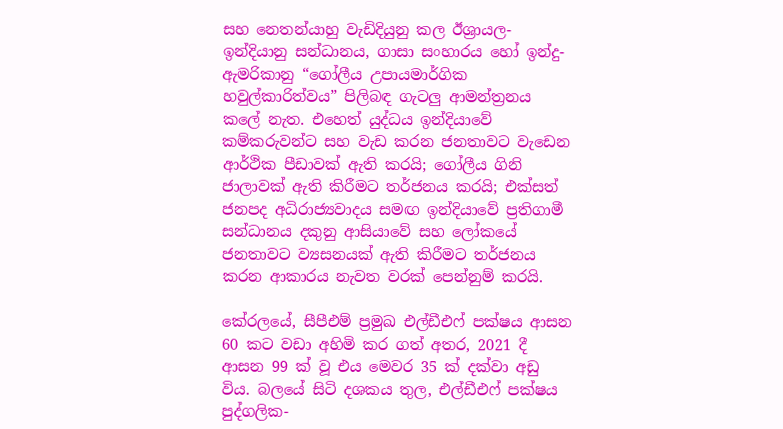සහ නෙතන්යාහු වැඩිදියුනු කල ඊශ්‍රායල-ඉන්දියානු සන්ධානය, ගාසා සංහාරය හෝ ඉන්දු-ඇමරිකානු “ගෝලීය උපායමාර්ගික හවුල්කාරිත්වය” පිලිබඳ ගැටලු ආමන්ත්‍රනය කලේ නැත. එහෙත් යුද්ධය ඉන්දියාවේ කම්කරුවන්ට සහ වැඩ කරන ජනතාවට වැඩෙන ආර්ථික පීඩාවක් ඇති කරයි; ගෝලීය ගිනි ජාලාවක් ඇති කිරීමට තර්ජනය කරයි; එක්සත් ජනපද අධිරාජ්‍යවාදය සමඟ ඉන්දියාවේ ප්‍රතිගාමී සන්ධානය දකුනු ආසියාවේ සහ ලෝකයේ ජනතාවට ව්‍යසනයක් ඇති කිරීමට තර්ජනය කරන ආකාරය නැවත වරක් පෙන්නුම් කරයි.

කේරලයේ, සීපීඑම් ප්‍රමුඛ එල්ඩීඑෆ් පක්ෂය ආසන 60 කට වඩා අහිමි කර ගත් අතර, 2021 දී ආසන 99 ක් වූ එය මෙවර 35 ක් දක්වා අඩු විය. බලයේ සිටි දශකය තුල, එල්ඩීඑෆ් පක්ෂය පුද්ගලික-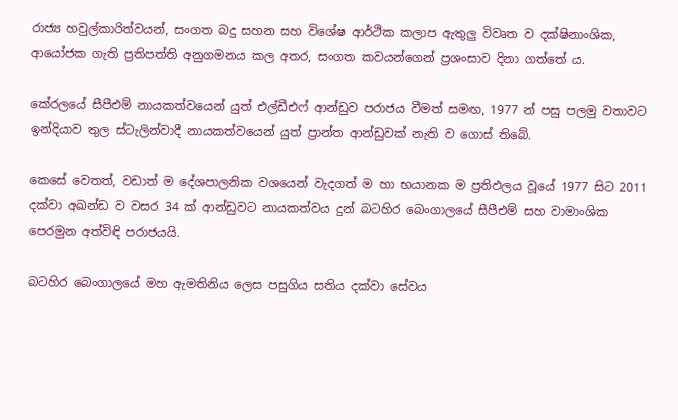රාජ්‍ය හවුල්කාරිත්වයන්, සංගත බදු සහන සහ විශේෂ ආර්ථික කලාප ඇතුලු විවෘත ව දක්ෂිනාංශික, ආයෝජක ගැති ප්‍රතිපත්ති අනුගමනය කල අතර, සංගත කවයන්ගෙන් ප්‍රශංසාව දිනා ගත්තේ ය.

කේරලයේ සීපීඑම් නායකත්වයෙන් යුත් එල්ඩීඑෆ් ආන්ඩුව පරාජය වීමත් සමඟ, 1977 න් පසු පලමු වතාවට ඉන්දියාව තුල ස්ටැලින්වාදී නායකත්වයෙන් යුත් ප්‍රාන්ත ආන්ඩුවක් නැති ව ගොස් තිබේ.

කෙසේ වෙතත්, වඩාත් ම දේශපාලනික වශයෙන් වැදගත් ම හා භයානක ම ප්‍රතිඵලය වූයේ 1977 සිට 2011 දක්වා අඛන්ඩ ව වසර 34 ක් ආන්ඩුවට නායකත්වය දුන් බටහිර බෙංගාලයේ සීපීඑම් සහ වාමාංශික පෙරමුන අත්විඳි පරාජයයි.

බටහිර බෙංගාලයේ මහ ඇමතිනිය ලෙස පසුගිය සතිය දක්වා සේවය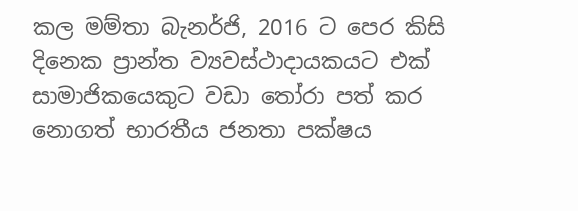කල මම්තා බැනර්ජි, 2016 ට පෙර කිසි දිනෙක ප්‍රාන්ත ව්‍යවස්ථාදායකයට එක් සාමාජිකයෙකුට වඩා තෝරා පත් කර නොගත් භාරතීය ජනතා පක්ෂය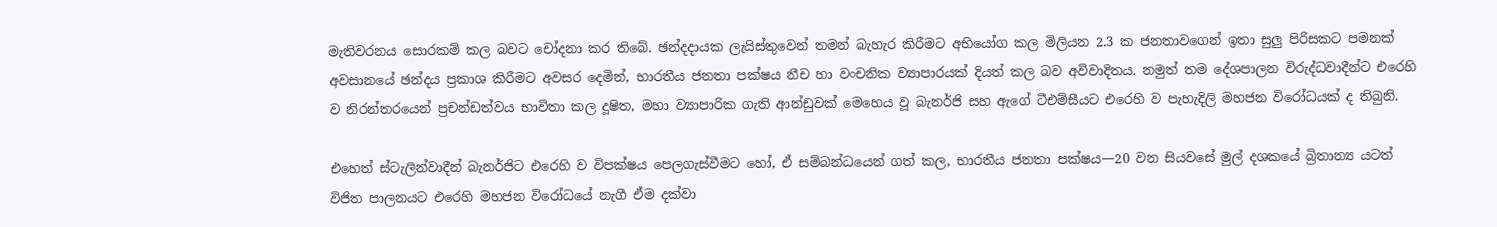මැතිවරනය සොරකම් කල බවට චෝදනා කර තිබේ. ඡන්දදායක ලැයිස්තුවෙන් තමන් බැහැර කිරීමට අභියෝග කල මිලියන 2.3 ක ජනතාවගෙන් ඉතා සුලු පිරිසකට පමනක් අවසානයේ ඡන්දය ප්‍රකාශ කිරීමට අවසර දෙමින්, භාරතීය ජනතා පක්ෂය නීච හා වංචනික ව්‍යාපාරයක් දියත් කල බව අවිවාදිතය. නමුත් තම දේශපාලන විරුද්ධවාදීන්ට එරෙහි ව නිරන්තරයෙන් ප්‍රචන්ඩත්වය භාවිතා කල දූෂිත, මහා ව්‍යාපාරික ගැති ආන්ඩුවක් මෙහෙය වූ බැනර්ජි සහ ඇගේ ටීඑම්සීයට එරෙහි ව පැහැදිලි මහජන විරෝධයක් ද තිබුනි.

එහෙත් ස්ටැලින්වාදීන් බැනර්ජිට එරෙහි ව විපක්ෂය පෙලගැස්වීමට හෝ, ඒ සම්බන්ධයෙන් ගත් කල, භාරතීය ජනතා පක්ෂය—20 වන සියවසේ මුල් දශකයේ බ්‍රිතාන්‍ය යටත් විජිත පාලනයට එරෙහි මහජන විරෝධයේ නැගී ඒම දක්වා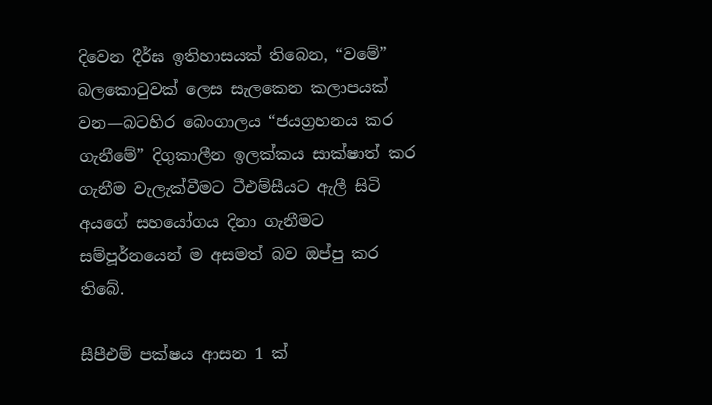දිවෙන දීර්ඝ ඉතිහාසයක් තිබෙන, “වමේ” බලකොටුවක් ලෙස සැලකෙන කලාපයක් වන—බටහිර බෙංගාලය “ජයග්‍රහනය කර ගැනීමේ” දිගුකාලීන ඉලක්කය සාක්ෂාත් කර ගැනීම වැලැක්වීමට ටීඑම්සීයට ඇලී සිටි අයගේ සහයෝගය දිනා ගැනීමට සම්පූර්නයෙන් ම අසමත් බව ඔප්පු කර තිබේ.

සීපීඑම් පක්ෂය ආසන 1 ක්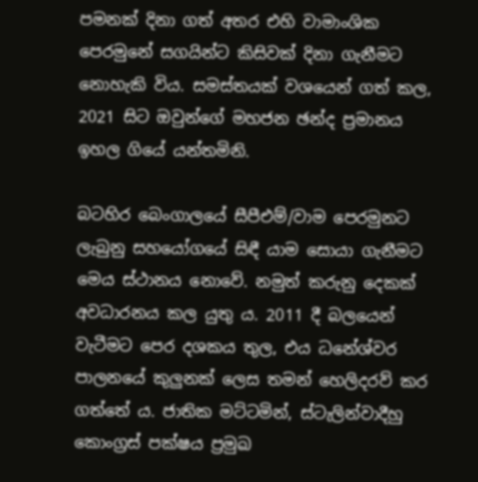පමනක් දිනා ගත් අතර එහි වාමාංශික පෙරමුනේ සගයින්ට කිසිවක් දිනා ගැනීමට නොහැකි විය. සමස්තයක් වශයෙන් ගත් කල, 2021 සිට ඔවුන්ගේ මහජන ඡන්ද ප්‍රමානය ඉහල ගියේ යන්තමිනි.

බටහිර බෙංගාලයේ සීපීඑම්/වාම පෙරමුනට ලැබුනු සහයෝගයේ සිඳී යාම සොයා ගැනීමට මෙය ස්ථානය නොවේ. නමුත් කරුනු දෙකක් අවධාරනය කල යුතු ය. 2011 දී බලයෙන් වැටීමට පෙර දශකය තුල, එය ධනේශ්වර පාලනයේ කුලුනක් ලෙස තමන් හෙලිදරව් කර ගත්තේ ය. ජාතික මට්ටමින්, ස්ටැලින්වාදීහු කොංග්‍රස් පක්ෂය ප්‍රමුඛ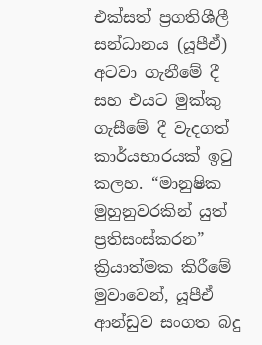එක්සත් ප්‍රගතිශීලී සන්ධානය (යූපීඒ) අටවා ගැනීමේ දී සහ එයට මුක්කු ගැසීමේ දී වැදගත් කාර්යභාරයක් ඉටු කලහ. “මානුෂික මුහුනුවරකින් යුත් ප්‍රතිසංස්කරන” ක්‍රියාත්මක කිරීමේ මුවාවෙන්, යූපීඒ ආන්ඩුව සංගත බදු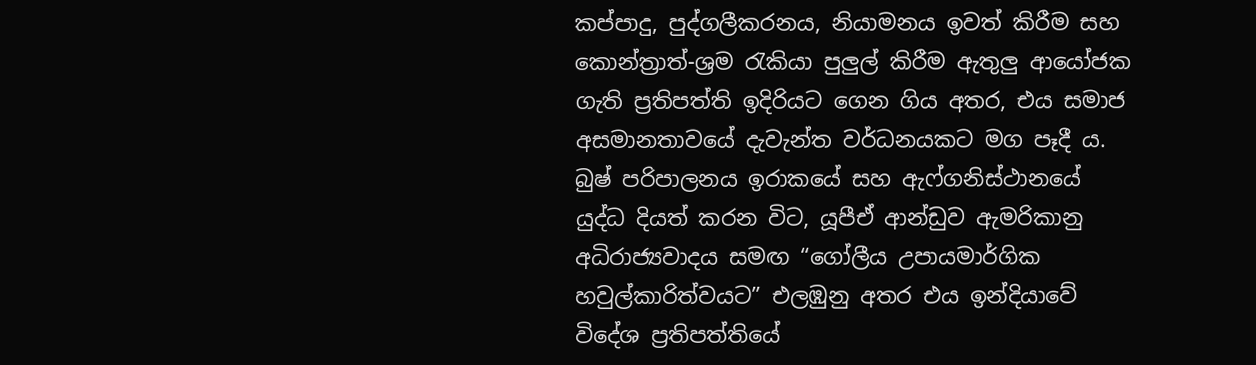කප්පාදු, පුද්ගලීකරනය, නියාමනය ඉවත් කිරීම සහ කොන්ත්‍රාත්-ශ්‍රම රැකියා පුලුල් කිරීම ඇතුලු ආයෝජක ගැති ප්‍රතිපත්ති ඉදිරියට ගෙන ගිය අතර, එය සමාජ අසමානතාවයේ දැවැන්ත වර්ධනයකට මග පෑදී ය. බුෂ් පරිපාලනය ඉරාකයේ සහ ඇෆ්ගනිස්ථානයේ යුද්ධ දියත් කරන විට, යූපීඒ ආන්ඩුව ඇමරිකානු අධිරාජ්‍යවාදය සමඟ “ගෝලීය උපායමාර්ගික හවුල්කාරිත්වයට” එලඹුනු අතර එය ඉන්දියාවේ විදේශ ප්‍රතිපත්තියේ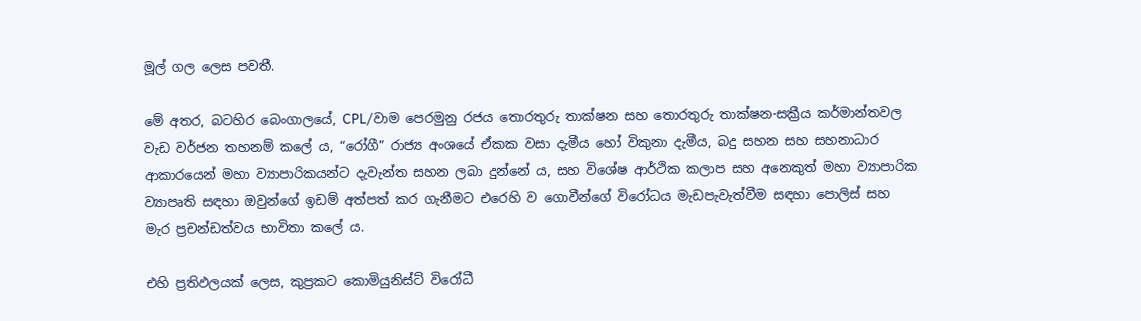මූල් ගල ලෙස පවතී.

මේ අතර, බටහිර බෙංගාලයේ, CPL/වාම පෙරමුනු රජය තොරතුරු තාක්ෂන සහ තොරතුරු තාක්ෂන-සක්‍රීය කර්මාන්තවල වැඩ වර්ජන තහනම් කලේ ය, “රෝගී” රාජ්‍ය අංශයේ ඒකක වසා දැමීය හෝ විකුනා දැමීය, බදු සහන සහ සහනාධාර ආකාරයෙන් මහා ව්‍යාපාරිකයන්ට දැවැන්ත සහන ලබා දුන්නේ ය, සහ විශේෂ ආර්ථික කලාප සහ අනෙකුත් මහා ව්‍යාපාරික ව්‍යාපෘති සඳහා ඔවුන්ගේ ඉඩම් අත්පත් කර ගැනීමට එරෙහි ව ගොවීන්ගේ විරෝධය මැඩපැවැත්වීම සඳහා පොලිස් සහ මැර ප්‍රචන්ඩත්වය භාවිතා කලේ ය.

එහි ප්‍රතිඵලයක් ලෙස, කුප්‍රකට කොමියුනිස්ට් විරෝධී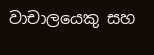වාචාලයෙකු සහ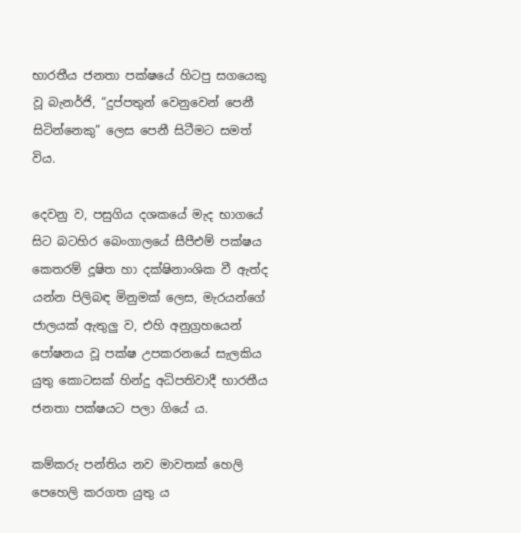භාරතීය ජනතා පක්ෂයේ හිටපු සගයෙකු වූ බැනර්ජි, “දුප්පතුන් වෙනුවෙන් පෙනී සිටින්නෙකු” ලෙස පෙනී සිටීමට සමත් විය.

දෙවනු ව, පසුගිය දශකයේ මැද භාගයේ සිට බටහිර බෙංගාලයේ සීපීඑම් පක්ෂය කෙතරම් දූෂිත හා දක්ෂිනාංශික වී ඇත්ද යන්න පිලිබඳ මිනුමක් ලෙස, මැරයන්ගේ ජාලයක් ඇතුලු ව, එහි අනුග්‍රහයෙන් පෝෂනය වූ පක්ෂ උපකරනයේ සැලකිය යුතු කොටසක් හින්දු අධිපතිවාදී භාරතීය ජනතා පක්ෂයට පලා ගියේ ය.

කම්කරු පන්තිය නව මාවතක් හෙලි පෙහෙලි කරගත යුතු ය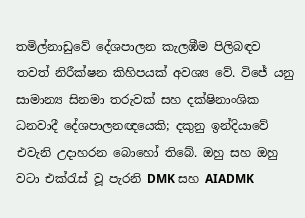තමිල්නාඩුවේ දේශපාලන කැලඹීම පිලිබඳව තවත් නිරීක්ෂන කිහිපයක් අවශ්‍ය වේ. විජේ යනු සාමාන්‍ය සිනමා තරුවක් සහ දක්ෂිනාංශික ධනවාදී දේශපාලනඥයෙකි; දකුනු ඉන්දියාවේ එවැනි උදාහරන බොහෝ තිබේ. ඔහු සහ ඔහු වටා එක්රැස් වූ පැරනි DMK සහ AIADMK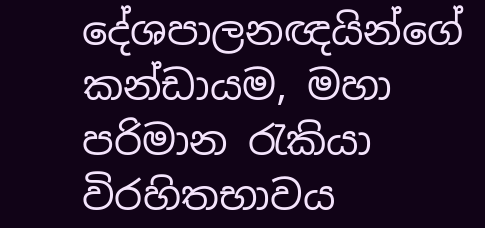දේශපාලනඥයින්ගේ කන්ඩායම, මහා පරිමාන රැකියා විරහිතභාවය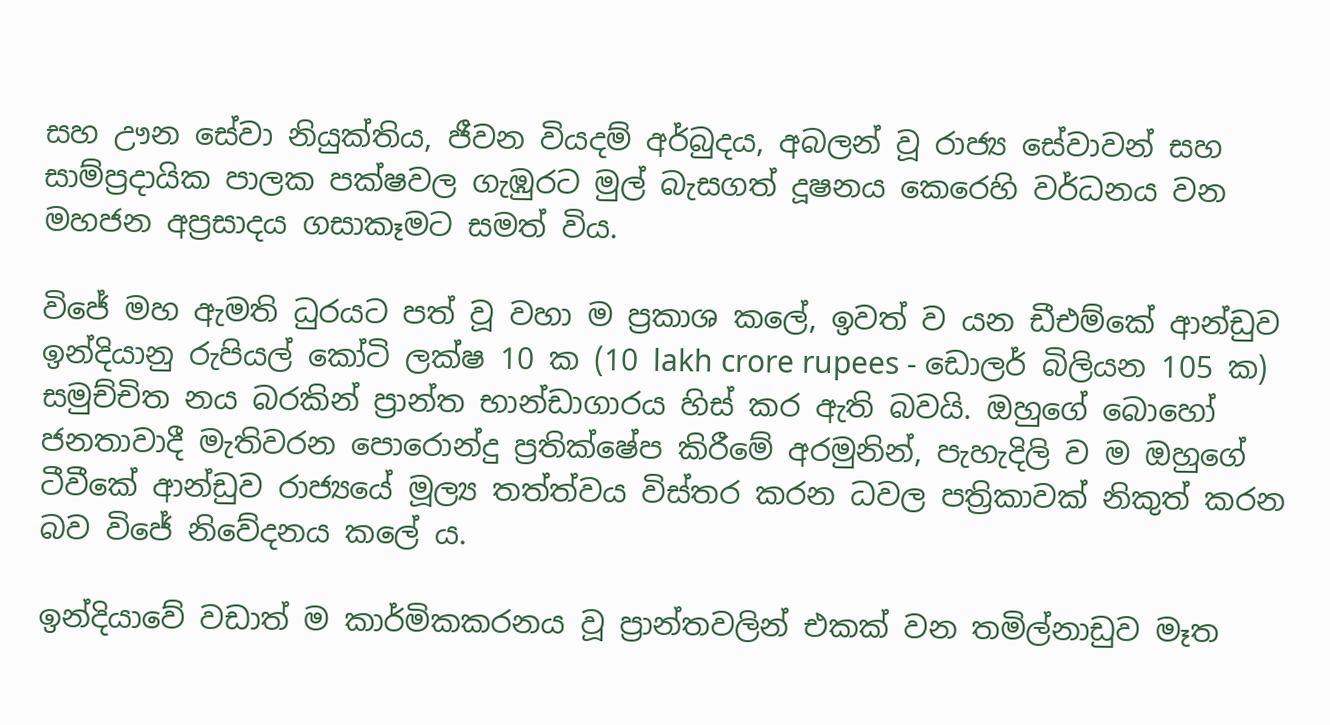සහ ඌන සේවා නියුක්තිය, ජීවන වියදම් අර්බුදය, අබලන් වූ රාජ්‍ය සේවාවන් සහ සාම්ප්‍රදායික පාලක පක්ෂවල ගැඹුරට මුල් බැසගත් දූෂනය කෙරෙහි වර්ධනය වන මහජන අප්‍රසාදය ගසාකෑමට සමත් විය.

විජේ මහ ඇමති ධුරයට පත් වූ වහා ම ප්‍රකාශ කලේ, ඉවත් ව යන ඩීඑම්කේ ආන්ඩුව ඉන්දියානු රුපියල් කෝටි ලක්ෂ 10 ක (10 lakh crore rupees - ඩොලර් බිලියන 105 ක) සමුච්චිත නය බරකින් ප්‍රාන්ත භාන්ඩාගාරය හිස් කර ඇති බවයි. ඔහුගේ බොහෝ ජනතාවාදී මැතිවරන පොරොන්දු ප්‍රතික්ෂේප කිරීමේ අරමුනින්, පැහැදිලි ව ම ඔහුගේ ටීවීකේ ආන්ඩුව රාජ්‍යයේ මූල්‍ය තත්ත්වය විස්තර කරන ධවල පත්‍රිකාවක් නිකුත් කරන බව විජේ නිවේදනය කලේ ය.

ඉන්දියාවේ වඩාත් ම කාර්මිකකරනය වූ ප්‍රාන්තවලින් එකක් වන තමිල්නාඩුව මෑත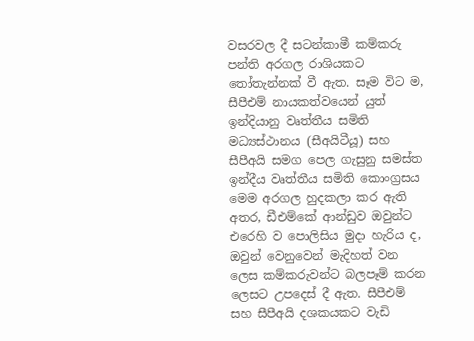වසරවල දී සටන්කාමී කම්කරු පන්ති අරගල රාශියකට තෝතැන්නක් වී ඇත. සෑම විට ම, සීපීඑම් නායකත්වයෙන් යුත් ඉන්දියානු වෘත්තීය සමිති මධ්‍යස්ථානය (සීඅයිටීයූ) සහ සීපීඅයි සමග පෙල ගැසුනු සමස්ත ඉන්දීය වෘත්තීය සමිති කොංග්‍රසය මෙම අරගල හුදකලා කර ඇති අතර, ඩීඑම්කේ ආන්ඩුව ඔවුන්ට එරෙහි ව පොලිසිය මුදා හැරිය ද, ඔවුන් වෙනුවෙන් මැදිහත් වන ලෙස කම්කරුවන්ට බලපෑම් කරන ලෙසට උපදෙස් දී ඇත. සීපීඑම් සහ සීපීඅයි දශකයකට වැඩි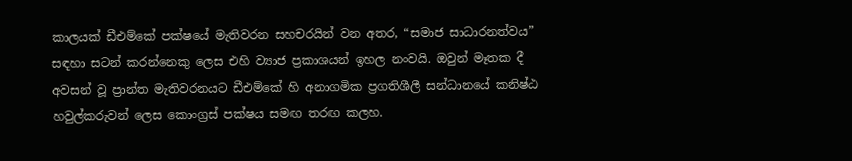කාලයක් ඩීඑම්කේ පක්ෂයේ මැතිවරන සහචරයින් වන අතර, “සමාජ සාධාරනත්වය” සඳහා සටන් කරන්නෙකු ලෙස එහි ව්‍යාජ ප්‍රකාශයන් ඉහල නංවයි. ඔවුන් මෑතක දී අවසන් වූ ප්‍රාන්ත මැතිවරනයට ඩීඑම්කේ හි අනාගමික ප්‍රගතිශීලී සන්ධානයේ කනිෂ්ඨ හවුල්කරුවන් ලෙස කොංග්‍රස් පක්ෂය සමඟ තරඟ කලහ.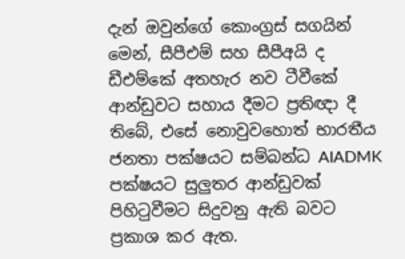දැන් ඔවුන්ගේ කොංග්‍රස් සගයින් මෙන්, සීපීඑම් සහ සීපීඅයි ද ඩීඑම්කේ අතහැර නව ටීවීකේ ආන්ඩුවට සහාය දීමට ප්‍රතිඥා දී තිබේ, එසේ නොවුවහොත් භාරතීය ජනතා පක්ෂයට සම්බන්ධ AIADMK පක්ෂයට සුලුතර ආන්ඩුවක් පිහිටුවීමට සිදුවනු ඇති බවට ප්‍රකාශ කර ඇත.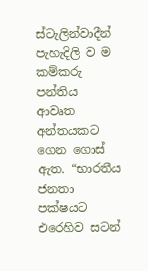ස්ටැලින්වාදීන් පැහැදිලි ව ම කම්කරු පන්තිය ආවෘත අන්තයකට ගෙන ගොස් ඇත. “භාරතීය ජනතා පක්ෂයට එරෙහිව සටන්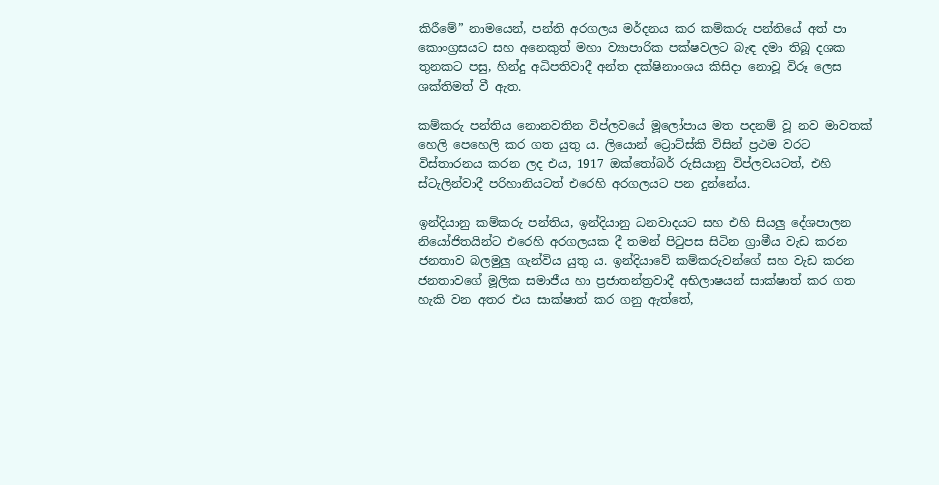කිරීමේ” නාමයෙන්, පන්ති අරගලය මර්දනය කර කම්කරු පන්තියේ අත් පා කොංග්‍රසයට සහ අනෙකුත් මහා ව්‍යාපාරික පක්ෂවලට බැඳ දමා තිබූ දශක තුනකට පසු, හින්දු අධිපතිවාදී අන්ත දක්ෂිනාංශය කිසිදා නොවූ විරූ ලෙස ශක්තිමත් වී ඇත.

කම්කරු පන්තිය නොනවතින විප්ලවයේ මූලෝපාය මත පදනම් වූ නව මාවතක් හෙලි පෙහෙලි කර ගත යුතු ය. ලියොන් ට්‍රොට්ස්කි විසින් ප්‍රථම වරට විස්තාරනය කරන ලද එය, 1917 ඔක්තෝබර් රුසියානු විප්ලවයටත්, එහි ස්ටැලින්වාදී පරිහානියටත් එරෙහි අරගලයට පන දුන්නේය.

ඉන්දියානු කම්කරු පන්තිය, ඉන්දියානු ධනවාදයට සහ එහි සියලු දේශපාලන නියෝජිතයින්ට එරෙහි අරගලයක දී තමන් පිටුපස සිටින ග්‍රාමීය වැඩ කරන ජනතාව බලමුලු ගැන්විය යුතු ය. ඉන්දියාවේ කම්කරුවන්ගේ සහ වැඩ කරන ජනතාවගේ මූලික සමාජීය හා ප්‍රජාතන්ත්‍රවාදී අභිලාෂයන් සාක්ෂාත් කර ගත හැකි වන අතර එය සාක්ෂාත් කර ගනු ඇත්තේ,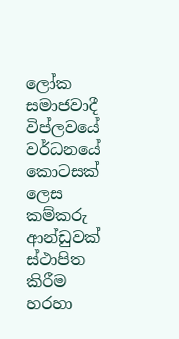ලෝක සමාජවාදී විප්ලවයේ වර්ධනයේ කොටසක් ලෙස කම්කරු ආන්ඩුවක් ස්ථාපිත කිරීම හරහා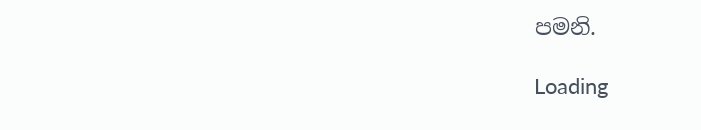පමනි.

Loading